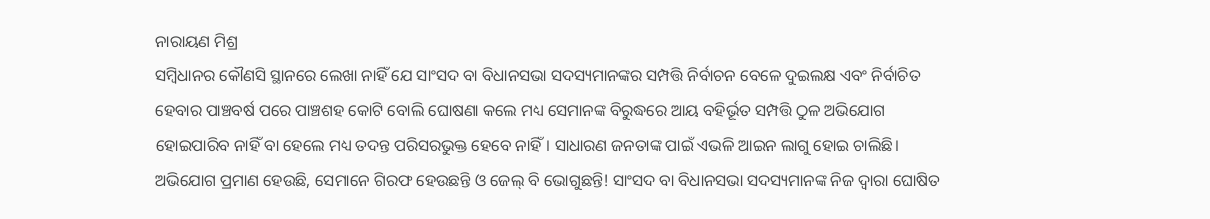ନାରାୟଣ ମିଶ୍ର
ସମ୍ବିଧାନର କୌଣସି ସ୍ଥାନରେ ଲେଖା ନାହିଁ ଯେ ସାଂସଦ ବା ବିଧାନସଭା ସଦସ୍ୟମାନଙ୍କର ସମ୍ପତ୍ତି ନିର୍ବାଚନ ବେଳେ ଦୁଇଲକ୍ଷ ଏବଂ ନିର୍ବାଚିତ ହେବାର ପାଞ୍ଚବର୍ଷ ପରେ ପାଞ୍ଚଶହ କୋଟି ବୋଲି ଘୋଷଣା କଲେ ମଧ୍ୟ ସେମାନଙ୍କ ବିରୁଦ୍ଧରେ ଆୟ ବହିର୍ଭୂତ ସମ୍ପତ୍ତି ଠୁଳ ଅଭିଯୋଗ ହୋଇପାରିବ ନାହିଁ ବା ହେଲେ ମଧ୍ୟ ତଦନ୍ତ ପରିସରଭୁକ୍ତ ହେବେ ନାହିଁ। ସାଧାରଣ ଜନତାଙ୍କ ପାଇଁ ଏଭଳି ଆଇନ ଲାଗୁ ହୋଇ ଚାଲିଛି। ଅଭିଯୋଗ ପ୍ରମାଣ ହେଉଛି, ସେମାନେ ଗିରଫ ହେଉଛନ୍ତି ଓ ଜେଲ୍ ବି ଭୋଗୁଛନ୍ତି! ସାଂସଦ ବା ବିଧାନସଭା ସଦସ୍ୟମାନଙ୍କ ନିଜ ଦ୍ୱାରା ଘୋଷିତ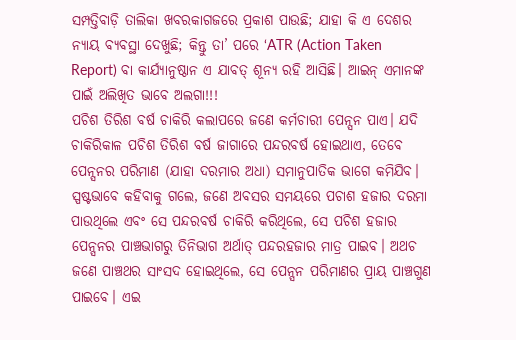ସମ୍ପତ୍ତିବାଡ଼ି ତାଲିକା ଖବରକାଗଜରେ ପ୍ରକାଶ ପାଉଛି; ଯାହା କି ଏ ଦେଶର ନ୍ୟାୟ ବ୍ୟବସ୍ଥା ଦେଖୁଛି; କିନ୍ତୁ ତା’ ପରେ ‘ATR (Action Taken Report) ବା କାର୍ଯ୍ୟାନୁଷ୍ଠାନ ଏ ଯାବତ୍ ଶୂନ୍ୟ ରହି ଆସିଛି। ଆଇନ୍ ଏମାନଙ୍କ ପାଇଁ ଅଲିଖିତ ଭାବେ ଅଲଗା!!!
ପଚିଶ ତିରିଶ ବର୍ଷ ଚାକିରି କଲାପରେ ଜଣେ କର୍ମଚାରୀ ପେନ୍ସନ ପାଏ। ଯଦି ଚାକିରିକାଳ ପଚିଶ ତିରିଶ ବର୍ଷ ଜାଗାରେ ପନ୍ଦରବର୍ଷ ହୋଇଥାଏ, ତେବେ ପେନ୍ସନର ପରିମାଣ (ଯାହା ଦରମାର ଅଧା) ସମାନୁପାତିକ ଭାଗେ କମିଯିବ। ସ୍ପଷ୍ଟଭାବେ କହିବାକୁ ଗଲେ, ଜଣେ ଅବସର ସମୟରେ ପଚାଶ ହଜାର ଦରମା ପାଉଥିଲେ ଏବଂ ସେ ପନ୍ଦରବର୍ଷ ଚାକିରି କରିଥିଲେ, ସେ ପଚିଶ ହଜାର ପେନ୍ସନର ପାଞ୍ଚଭାଗରୁ ତିନିଭାଗ ଅର୍ଥାତ୍ ପନ୍ଦରହଜାର ମାତ୍ର ପାଇବ। ଅଥଚ ଜଣେ ପାଞ୍ଚଥର ସାଂସଦ ହୋଇଥିଲେ, ସେ ପେନ୍ସନ ପରିମାଣର ପ୍ରାୟ ପାଞ୍ଚଗୁଣ ପାଇବେ। ଏଇ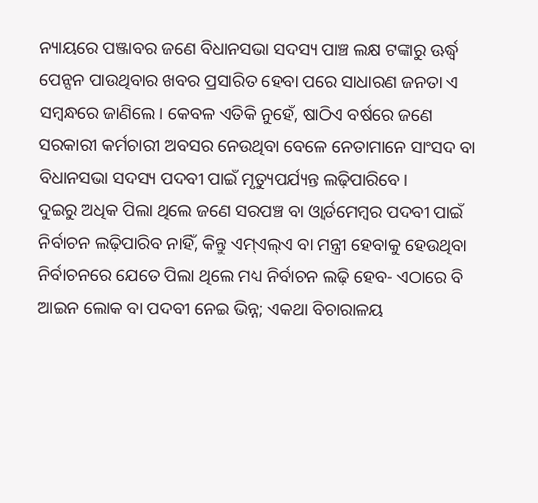ନ୍ୟାୟରେ ପଞ୍ଜାବର ଜଣେ ବିଧାନସଭା ସଦସ୍ୟ ପାଞ୍ଚ ଲକ୍ଷ ଟଙ୍କାରୁ ଊର୍ଦ୍ଧ୍ୱ ପେନ୍ସନ ପାଉଥିବାର ଖବର ପ୍ରସାରିତ ହେବା ପରେ ସାଧାରଣ ଜନତା ଏ ସମ୍ବନ୍ଧରେ ଜାଣିଲେ। କେବଳ ଏତିକି ନୁହେଁ, ଷାଠିଏ ବର୍ଷରେ ଜଣେ ସରକାରୀ କର୍ମଚାରୀ ଅବସର ନେଉଥିବା ବେଳେ ନେତାମାନେ ସାଂସଦ ବା ବିଧାନସଭା ସଦସ୍ୟ ପଦବୀ ପାଇଁ ମୃତ୍ୟୁପର୍ଯ୍ୟନ୍ତ ଲଢ଼ିପାରିବେ।
ଦୁଇରୁ ଅଧିକ ପିଲା ଥିଲେ ଜଣେ ସରପଞ୍ଚ ବା ଓ୍ବାର୍ଡମେମ୍ବର ପଦବୀ ପାଇଁ ନିର୍ବାଚନ ଲଢ଼ିପାରିବ ନାହିଁ, କିନ୍ତୁ ଏମ୍ଏଲ୍ଏ ବା ମନ୍ତ୍ରୀ ହେବାକୁ ହେଉଥିବା ନିର୍ବାଚନରେ ଯେତେ ପିଲା ଥିଲେ ମଧ୍ୟ ନିର୍ବାଚନ ଲଢ଼ି ହେବ- ଏଠାରେ ବି ଆଇନ ଲୋକ ବା ପଦବୀ ନେଇ ଭିନ୍ନ; ଏକଥା ବିଚାରାଳୟ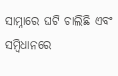ସାମ୍ନାରେ ଘଟି ଚାଲିଛି ଏବଂ ସମ୍ବିଧାନରେ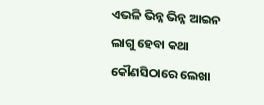ଏଭଳି ଭିନ୍ନ ଭିନ୍ନ ଆଇନ ଲାଗୁ ହେବା କଥା କୌଣସିଠାରେ ଲେଖା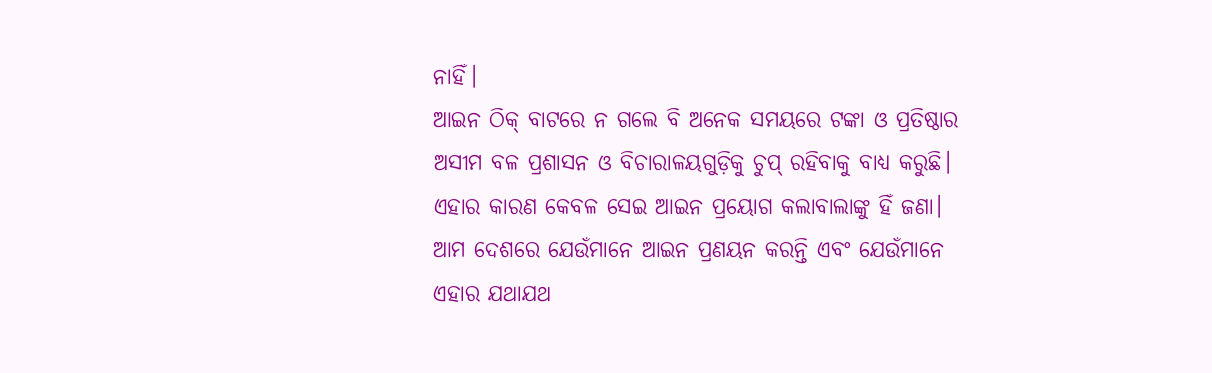ନାହିଁ।
ଆଇନ ଠିକ୍ ବାଟରେ ନ ଗଲେ ବି ଅନେକ ସମୟରେ ଟଙ୍କା ଓ ପ୍ରତିଷ୍ଠାର ଅସୀମ ବଳ ପ୍ରଶାସନ ଓ ବିଚାରାଳୟଗୁଡ଼ିକୁ ଚୁପ୍ ରହିବାକୁ ବାଧ୍ୟ କରୁଛି। ଏହାର କାରଣ କେବଳ ସେଇ ଆଇନ ପ୍ରୟୋଗ କଲାବାଲାଙ୍କୁ ହିଁ ଜଣା। ଆମ ଦେଶରେ ଯେଉଁମାନେ ଆଇନ ପ୍ରଣୟନ କରନ୍ତି ଏବଂ ଯେଉଁମାନେ ଏହାର ଯଥାଯଥ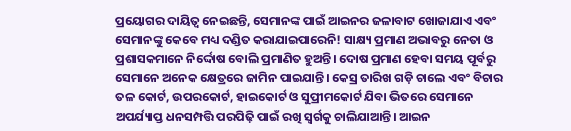ପ୍ରୟୋଗର ଦାୟିତ୍ୱ ନେଇଛନ୍ତି, ସେମାନଙ୍କ ପାଇଁ ଆଇନର ଜଳାବାଟ ଖୋଜାଯାଏ ଏବଂ ସେମାନଙ୍କୁ କେବେ ମଧ୍ୟ ଦଣ୍ଡିତ କରାଯାଇପାରେନି! ସାକ୍ଷ୍ୟ ପ୍ରମାଣ ଅଭାବରୁ ନେତା ଓ ପ୍ରଶାସକମାନେ ନିର୍ଦ୍ଦୋଷ ବୋଲି ପ୍ରମାଣିତ ହୁଅନ୍ତି। ଦୋଷ ପ୍ରମାଣ ହେବା ସମୟ ପୂର୍ବରୁ ସେମାନେ ଅନେକ କ୍ଷେତ୍ରରେ ଜାମିନ ପାଇଯାନ୍ତି। କେସ୍ର ତାରିଖ ଗଡ଼ି ଚାଲେ ଏବଂ ବିଚାର ତଳ କୋର୍ଟ, ଉପରକୋର୍ଟ, ହାଇକୋର୍ଟ ଓ ସୁପ୍ରୀମକୋର୍ଟ ଯିବା ଭିତରେ ସେମାନେ ଅପର୍ଯ୍ୟାପ୍ତ ଧନସମ୍ପତ୍ତି ପରପିଢ଼ି ପାଇଁ ରଖି ସ୍ବର୍ଗକୁ ଚାଲିଯାଆନ୍ତି। ଆଇନ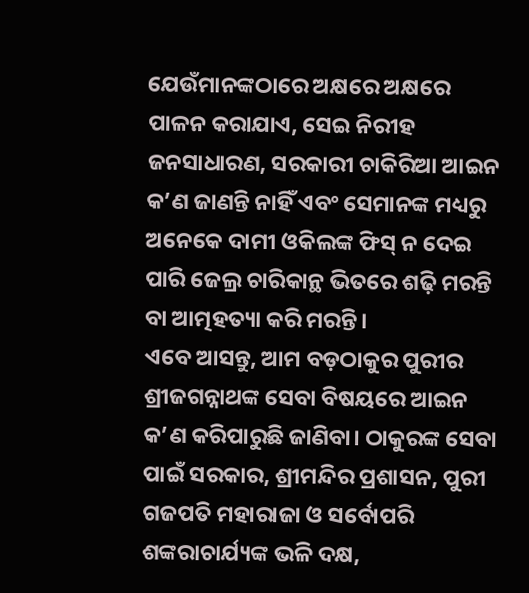ଯେଉଁମାନଙ୍କଠାରେ ଅକ୍ଷରେ ଅକ୍ଷରେ ପାଳନ କରାଯାଏ, ସେଇ ନିରୀହ ଜନସାଧାରଣ, ସରକାରୀ ଚାକିରିଆ ଆଇନ କ’ଣ ଜାଣନ୍ତି ନାହିଁ ଏବଂ ସେମାନଙ୍କ ମଧ୍ୟରୁ ଅନେକେ ଦାମୀ ଓକିଲଙ୍କ ଫିସ୍ ନ ଦେଇ ପାରି ଜେଲ୍ର ଚାରିକାନ୍ଥ ଭିତରେ ଶଢ଼ି ମରନ୍ତି ବା ଆତ୍ମହତ୍ୟା କରି ମରନ୍ତି।
ଏବେ ଆସନ୍ତୁ, ଆମ ବଡ଼ଠାକୁର ପୁରୀର ଶ୍ରୀଜଗନ୍ନାଥଙ୍କ ସେବା ବିଷୟରେ ଆଇନ କ’ଣ କରିପାରୁଛି ଜାଣିବା। ଠାକୁରଙ୍କ ସେବା ପାଇଁ ସରକାର, ଶ୍ରୀମନ୍ଦିର ପ୍ରଶାସନ, ପୁରୀ ଗଜପତି ମହାରାଜା ଓ ସର୍ବୋପରି ଶଙ୍କରାଚାର୍ଯ୍ୟଙ୍କ ଭଳି ଦକ୍ଷ,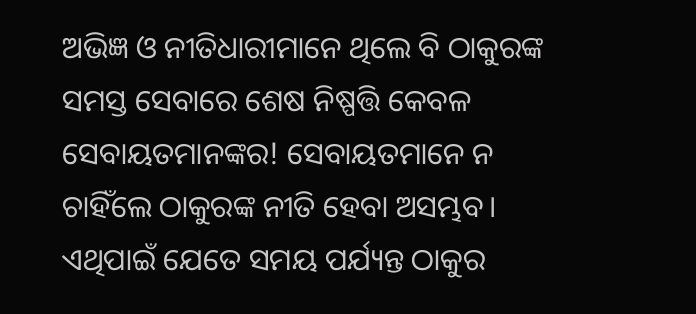ଅଭିଜ୍ଞ ଓ ନୀତିଧାରୀମାନେ ଥିଲେ ବି ଠାକୁରଙ୍କ ସମସ୍ତ ସେବାରେ ଶେଷ ନିଷ୍ପତ୍ତି କେବଳ ସେବାୟତମାନଙ୍କର! ସେବାୟତମାନେ ନ ଚାହିଁଲେ ଠାକୁରଙ୍କ ନୀତି ହେବା ଅସମ୍ଭବ। ଏଥିପାଇଁ ଯେତେ ସମୟ ପର୍ଯ୍ୟନ୍ତ ଠାକୁର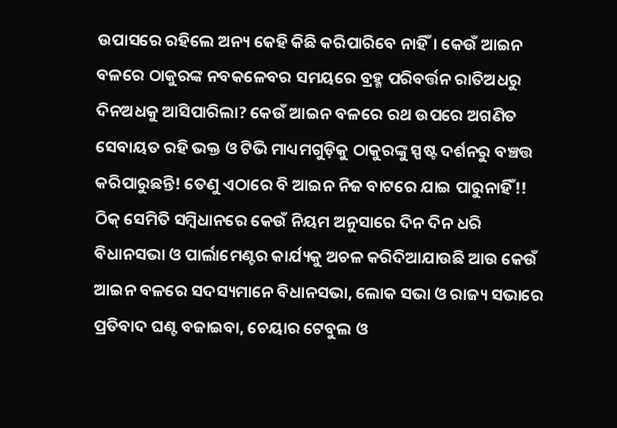ଉପାସରେ ରହିଲେ ଅନ୍ୟ କେହି କିଛି କରିପାରିବେ ନାହିଁ। କେଉଁ ଆଇନ ବଳରେ ଠାକୁରଙ୍କ ନବକଳେବର ସମୟରେ ବ୍ରହ୍ମ ପରିବର୍ତ୍ତନ ରାତିଅଧରୁ ଦିନଅଧକୁ ଆସିପାରିଲା? କେଉଁ ଆଇନ ବଳରେ ରଥ ଉପରେ ଅଗଣିତ ସେବାୟତ ରହି ଭକ୍ତ ଓ ଟିଭି ମାଧ୍ୟମଗୁଡ଼ିକୁ ଠାକୁରଙ୍କୁ ସ୍ପଷ୍ଟ ଦର୍ଶନରୁ ବଞ୍ଚତ୍ତ କରିପାରୁଛନ୍ତି! ତେଣୁ ଏଠାରେ ବି ଆଇନ ନିଜ ବାଟରେ ଯାଇ ପାରୁନାହିଁ!! ଠିକ୍ ସେମିତି ସମ୍ବିଧାନରେ କେଉଁ ନିୟମ ଅନୁସାରେ ଦିନ ଦିନ ଧରି ବିଧାନସଭା ଓ ପାର୍ଲାମେଣ୍ଟର କାର୍ଯ୍ୟକୁ ଅଚଳ କରିଦିଆଯାଉଛି ଆଉ କେଉଁ ଆଇନ ବଳରେ ସଦସ୍ୟମାନେ ବିଧାନସଭା, ଲୋକ ସଭା ଓ ରାଜ୍ୟ ସଭାରେ ପ୍ରତିବାଦ ଘଣ୍ଟ ବଜାଇବା, ଚେୟାର ଟେବୁଲ ଓ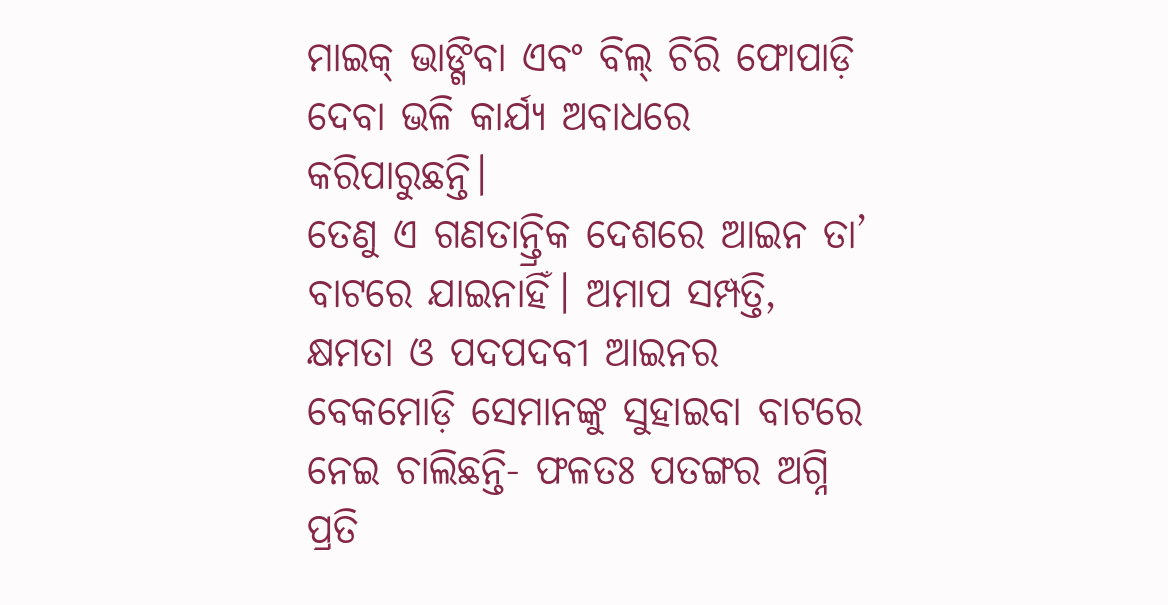ମାଇକ୍ ଭାଙ୍ଗିବା ଏବଂ ବିଲ୍ ଚିରି ଫୋପାଡ଼ି ଦେବା ଭଳି କାର୍ଯ୍ୟ ଅବାଧରେ କରିପାରୁଛନ୍ତି।
ତେଣୁ ଏ ଗଣତାନ୍ତ୍ରିକ ଦେଶରେ ଆଇନ ତା’ ବାଟରେ ଯାଇନାହିଁ। ଅମାପ ସମ୍ପତ୍ତି, କ୍ଷମତା ଓ ପଦପଦବୀ ଆଇନର ବେକମୋଡ଼ି ସେମାନଙ୍କୁ ସୁହାଇବା ବାଟରେ ନେଇ ଚାଲିଛନ୍ତି- ଫଳତଃ ପତଙ୍ଗର ଅଗ୍ନି ପ୍ରତି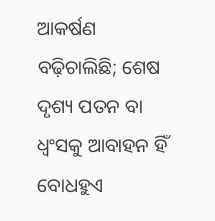ଆକର୍ଷଣ ବଢ଼ିଚାଲିଛି; ଶେଷ ଦୃଶ୍ୟ ପତନ ବା ଧ୍ୱଂସକୁ ଆବାହନ ହିଁ ବୋଧହୁଏ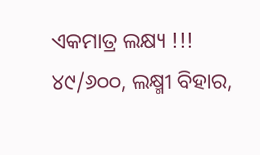ଏକମାତ୍ର ଲକ୍ଷ୍ୟ !!!
୪୯/୬୦୦, ଲକ୍ଷ୍ମୀ ବିହାର,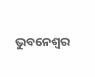ଭୁବନେଶ୍ୱର